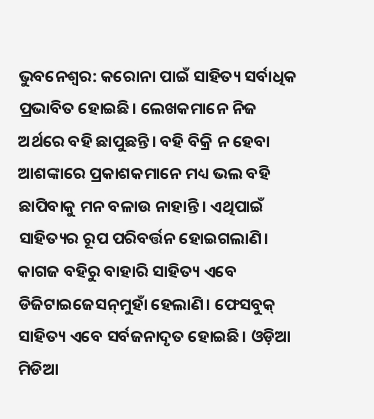ଭୁବନେଶ୍ବର: କରୋନା ପାଇଁ ସାହିତ୍ୟ ସର୍ବାଧିକ ପ୍ରଭାବିତ ହୋଇଛି। ଲେଖକମାନେ ନିଜ ଅର୍ଥରେ ବହି ଛାପୁଛନ୍ତି। ବହି ବିକ୍ରି ନ ହେବା ଆଶଙ୍କାରେ ପ୍ରକାଶକମାନେ ମଧ୍ୟ ଭଲ ବହି ଛାପିବାକୁ ମନ ବଳାଉ ନାହାନ୍ତି। ଏଥିପାଇଁ ସାହିତ୍ୟର ରୂପ ପରିବର୍ତ୍ତନ ହୋଇଗଲାଣି। କାଗଜ ବହିରୁ ବାହାରି ସାହିତ୍ୟ ଏବେ ଡିଜିଟାଇଜେସନ୍‌ମୁହାଁ ହେଲାଣି। ଫେସବୁକ୍ ସାହିତ୍ୟ ଏବେ ସର୍ବଜନାଦୃତ ହୋଇଛି। ଓଡ଼ିଆ ମିଡିଆ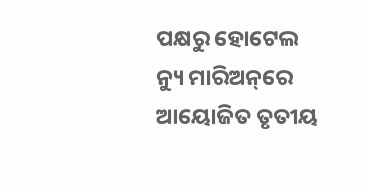ପକ୍ଷରୁ ହୋଟେଲ ନ୍ୟୁ ମାରିଅନ୍‌ରେ ଆୟୋଜିତ ତୃତୀୟ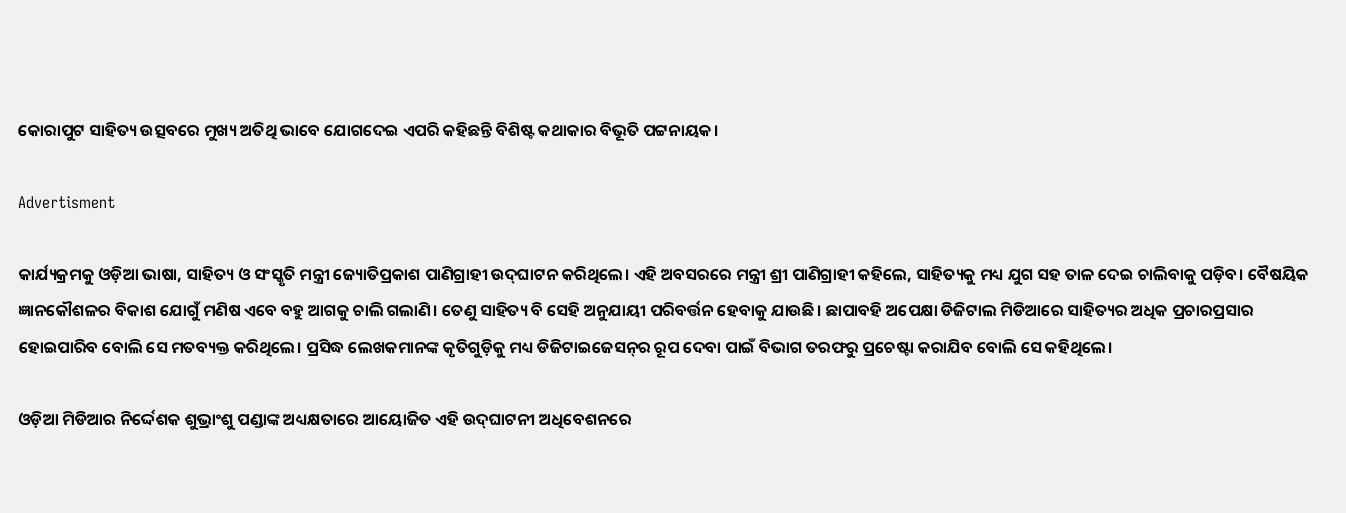କୋରାପୁଟ ସାହିତ୍ୟ ଉତ୍ସବରେ ମୁଖ୍ୟ ଅତିଥି ଭାବେ ଯୋଗଦେଇ ଏପରି କହିଛନ୍ତି ବିଶିଷ୍ଟ କଥାକାର ବିଭୂତି ପଟ୍ଟନାୟକ।

Advertisment

କାର୍ଯ୍ୟକ୍ରମକୁ ଓଡ଼ିଆ ଭାଷା, ସାହିତ୍ୟ ଓ ସଂସ୍କୃତି ମନ୍ତ୍ରୀ ଜ୍ୟୋତିପ୍ରକାଶ ପାଣିଗ୍ରାହୀ ଉଦ୍‌ଘାଟନ କରିଥିଲେ। ଏହି ଅବସରରେ ମନ୍ତ୍ରୀ ଶ୍ରୀ ପାଣିଗ୍ରାହୀ କହିଲେ, ସାହିତ୍ୟକୁ ମଧ୍ୟ ଯୁଗ ସହ ତାଳ ଦେଇ ଚାଲିବାକୁ ପଡ଼ିବ। ବୈଷୟିକ ଜ୍ଞାନକୌଶଳର ବିକାଶ ଯୋଗୁଁ ମଣିଷ ଏବେ ବହୁ ଆଗକୁ ଚାଲି ଗଲାଣି। ତେଣୁ ସାହିତ୍ୟ ବି ସେହି ଅନୁଯାୟୀ ପରିବର୍ତ୍ତନ ହେବାକୁ ଯାଉଛି। ଛାପାବହି ଅପେକ୍ଷା ଡିଜିଟାଲ ମିଡିଆରେ ସାହିତ୍ୟର ଅଧିକ ପ୍ରଚାରପ୍ରସାର ହୋଇପାରିବ ବୋଲି ସେ ମତବ୍ୟକ୍ତ କରିଥିଲେ। ପ୍ରସିଦ୍ଧ ଲେଖକମାନଙ୍କ କୃତିଗୁଡ଼ିକୁ ମଧ୍ୟ ଡିଜିଟାଇଜେସନ୍‌ର ରୂପ ଦେବା ପାଇଁ ବିଭାଗ ତରଫରୁ ପ୍ରଚେଷ୍ଟା କରାଯିବ ବୋଲି ସେ କହିଥିଲେ।

ଓଡ଼ିଆ ମିଡିଆର ନିର୍ଦ୍ଦେଶକ ଶୁଭ୍ରାଂଶୁ ପଣ୍ଡାଙ୍କ ଅଧ୍ୟକ୍ଷତାରେ ଆୟୋଜିତ ଏହି ଉଦ୍‌ଘାଟନୀ ଅଧିବେଶନରେ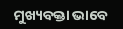ମୁଖ୍ୟବକ୍ତା ଭାବେ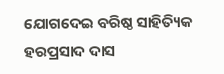ଯୋଗଦେଇ ବରିଷ୍ଠ ସାହିତ୍ୟିକ ହରପ୍ରସାଦ ଦାସ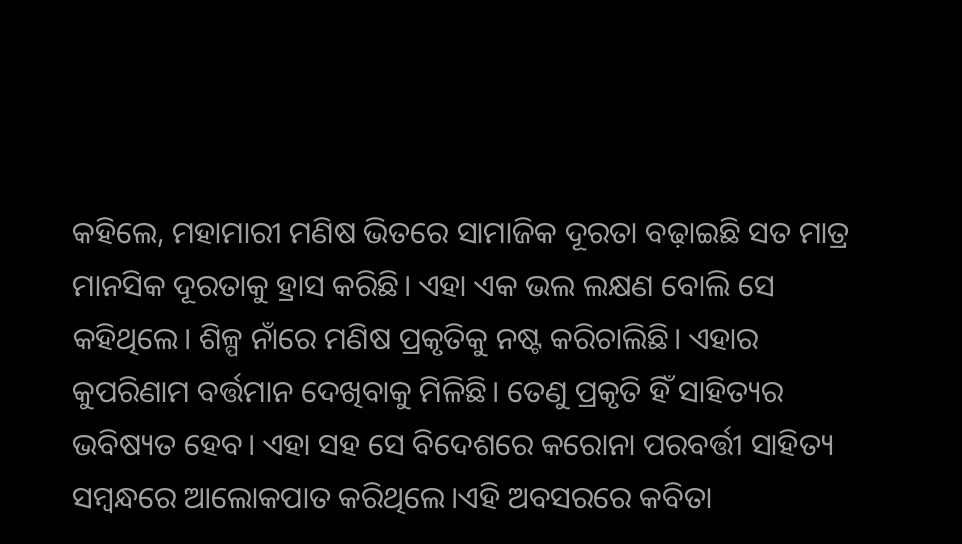କହିଲେ, ମହାମାରୀ ମଣିଷ ଭିତରେ ସାମାଜିକ ଦୂରତା ବଢ଼ାଇଛି ସତ ମାତ୍ର ମାନସିକ ଦୂରତାକୁ ହ୍ରାସ କରିଛି। ଏହା ଏକ ଭଲ ଲକ୍ଷଣ ବୋଲି ସେ କହିଥିଲେ। ଶିଳ୍ପ ନାଁରେ ମଣିଷ ପ୍ରକୃତିକୁ ନଷ୍ଟ କରିଚାଲିଛି। ଏହାର କୁପରିଣାମ ବର୍ତ୍ତମାନ ଦେଖିବାକୁ ମିଳିଛି। ତେଣୁ ପ୍ରକୃତି ହିଁ ସାହିତ୍ୟର ଭବିଷ୍ୟତ ହେବ। ଏହା ସହ ସେ ବିଦେଶରେ କରୋନା ପରବର୍ତ୍ତୀ ସାହିତ୍ୟ ସମ୍ବନ୍ଧରେ ଆଲୋକପାତ କରିଥିଲେ।ଏହି ଅବସରରେ କବିତା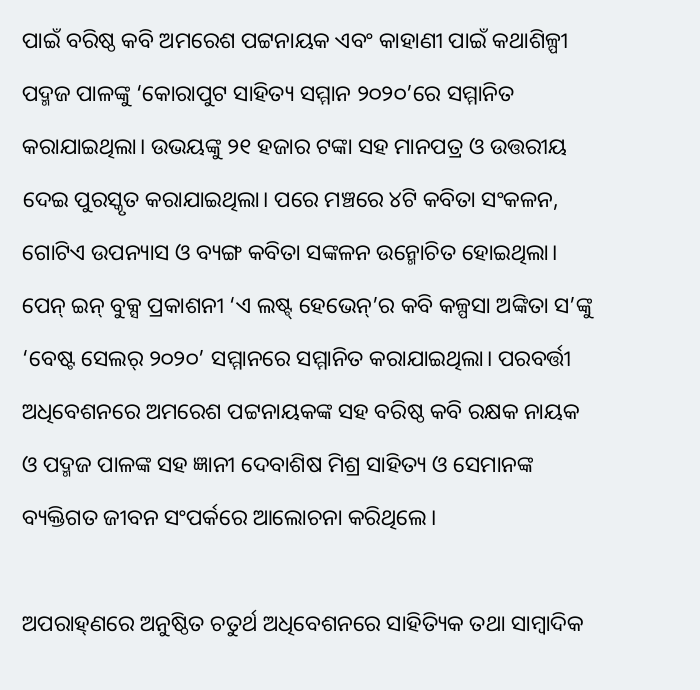ପାଇଁ ବରିଷ୍ଠ କବି ଅମରେଶ ପଟ୍ଟନାୟକ ଏବଂ କାହାଣୀ ପାଇଁ କଥାଶିଳ୍ପୀ ପଦ୍ମଜ ପାଳଙ୍କୁ ‘କୋରାପୁଟ ସାହିତ୍ୟ ସମ୍ମାନ ୨୦୨୦’ରେ ସମ୍ମାନିତ କରାଯାଇଥିଲା। ଉଭୟଙ୍କୁ ୨୧ ହଜାର ଟଙ୍କା ସହ ମାନପତ୍ର ଓ ଉତ୍ତରୀୟ ଦେଇ ପୁରସ୍କୃତ କରାଯାଇଥିଲା। ପରେ ମଞ୍ଚରେ ୪ଟି କବିତା ସଂକଳନ, ଗୋଟିଏ ଉପନ୍ୟାସ ଓ ବ୍ୟଙ୍ଗ କବିତା ସଙ୍କଳନ ଉନ୍ମୋଚିତ ହୋଇଥିଲା। ପେନ୍ ଇନ୍ ବୁକ୍ସ ପ୍ରକାଶନୀ ‘ଏ ଲଷ୍ଟ୍ ହେଭେନ୍’ର କବି କଳ୍ପସା ଅଙ୍କିତା ସ’ଙ୍କୁ ‘ବେଷ୍ଟ ସେଲର୍ ୨୦୨୦’ ସମ୍ମାନରେ ସମ୍ମାନିତ କରାଯାଇଥିଲା। ପରବର୍ତ୍ତୀ ଅଧିବେଶନରେ ଅମରେଶ ପଟ୍ଟନାୟକଙ୍କ ସହ ବରିଷ୍ଠ କବି ରକ୍ଷକ ନାୟକ ଓ ପଦ୍ମଜ ପାଳଙ୍କ ସହ ଜ୍ଞାନୀ ଦେବାଶିଷ ମିଶ୍ର ସାହିତ୍ୟ ଓ ସେମାନଙ୍କ ବ୍ୟକ୍ତିଗତ ଜୀବନ ସଂପର୍କରେ ଆଲୋଚନା କରିଥିଲେ।

ଅପରାହ୍‌ଣରେ ଅନୁଷ୍ଠିତ ଚତୁର୍ଥ ଅଧିବେଶନରେ ସାହିତ୍ୟିକ ତଥା ସାମ୍ବାଦିକ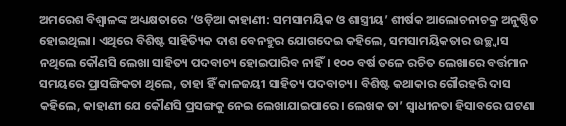ଅମରେଶ ବିଶ୍ବାଳଙ୍କ ଅଧ୍ୟକ୍ଷତାରେ ‘ଓଡ଼ିଆ କାହାଣୀ: ସମସାମୟିକ ଓ ଶାସ୍ତ୍ରୀୟ’ ଶୀର୍ଷକ ଆଲୋଚନାଚକ୍ର ଅନୁଷ୍ଠିତ ହୋଇଥିଲା। ଏଥିରେ ବିଶିଷ୍ଟ ସାହିତ୍ୟିକ ଦାଶ ବେନହୁର ଯୋଗଦେଇ କହିଲେ, ସମସାମୟିକତାର ଉଚ୍ଛ୍ବାସ ନଥିଲେ କୌଣସି ଲେଖା ସାହିତ୍ୟ ପଦବାଚ୍ୟ ହୋଇପାରିବ ନାହିଁ। ୧୦୦ ବର୍ଷ ତଳେ ରଚିତ ଲେଖାରେ ବର୍ତ୍ତମାନ ସମୟରେ ପ୍ରାସଙ୍ଗିକତା ଥିଲେ, ତାହା ହିଁ କାଳଜୟୀ ସାହିତ୍ୟ ପଦବାଚ୍ୟ। ବିଶିଷ୍ଟ କଥାକାର ଗୌରହରି ଦାସ କହିଲେ, କାହାଣୀ ଯେ କୌଣସି ପ୍ରସଙ୍ଗକୁ ନେଇ ଲେଖାଯାଇପାରେ। ଲେଖକ ତା’ ସ୍ବାଧୀନତା ହିସାବରେ ଘଟଣା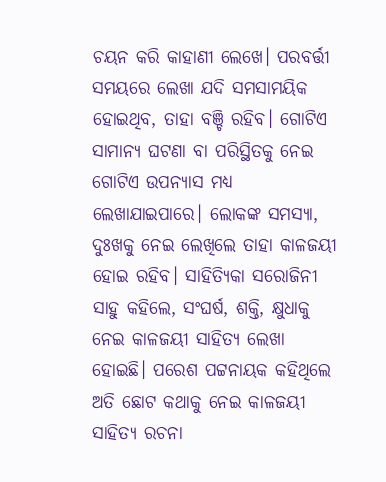ଚୟନ କରି କାହାଣୀ ଲେଖେ। ପରବର୍ତ୍ତୀ ସମୟରେ ଲେଖା ଯଦି ସମସାମୟିକ ହୋଇଥିବ, ତାହା ବଞ୍ଚି ରହିବ। ଗୋଟିଏ ସାମାନ୍ୟ ଘଟଣା ବା ପରିସ୍ଥିତକୁ ନେଇ ଗୋଟିଏ ଉପନ୍ୟାସ ମଧ୍ୟ ଲେଖାଯାଇପାରେ। ଲୋକଙ୍କ ସମସ୍ୟା, ଦୁଃଖକୁ ନେଇ ଲେଖିଲେ ତାହା କାଳଜୟୀ ହୋଇ ରହିବ। ସାହିତ୍ୟିକା ସରୋଜିନୀ ସାହୁ କହିଲେ, ସଂଘର୍ଷ, ଶକ୍ତି, କ୍ଷୁଧାକୁ ନେଇ କାଳଜୟୀ ସାହିତ୍ୟ ଲେଖା ହୋଇଛି। ପରେଶ ପଟ୍ଟନାୟକ କହିଥିଲେ ଅତି ଛୋଟ କଥାକୁ ନେଇ କାଳଜୟୀ ସାହିତ୍ୟ ରଚନା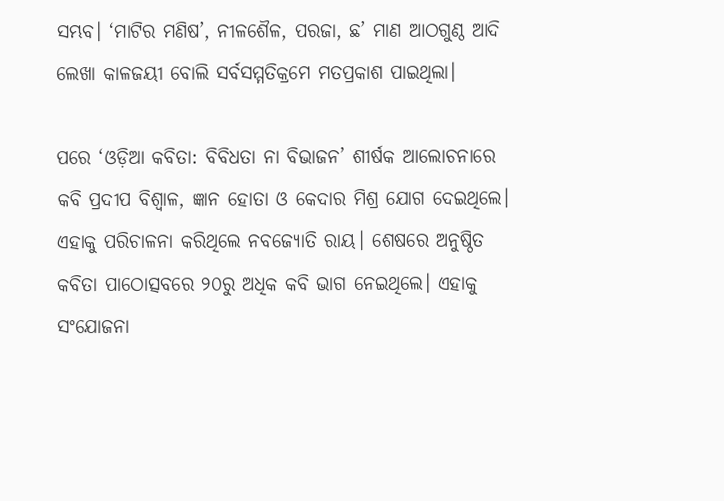ସମ୍ଭବ। ‘ମାଟିର ମଣିଷ’, ନୀଳଶୈଳ, ପରଜା, ଛ’ ମାଣ ଆଠଗୁଣ୍ଠ ଆଦି ଲେଖା କାଳଜୟୀ ବୋଲି ସର୍ବସମ୍ମତିକ୍ରମେ ମତପ୍ରକାଶ ପାଇଥିଲା।

ପରେ ‘ଓଡ଼ିଆ କବିତା: ବିବିଧତା ନା ବିଭାଜନ’ ଶୀର୍ଷକ ଆଲୋଚନାରେ କବି ପ୍ରଦୀପ ବିଶ୍ବାଳ, ଜ୍ଞାନ ହୋତା ଓ କେଦାର ମିଶ୍ର ଯୋଗ ଦେଇଥିଲେ। ଏହାକୁ ପରିଚାଳନା କରିଥିଲେ ନବଜ୍ୟୋତି ରାୟ। ଶେଷରେ ଅନୁଷ୍ଠିତ କବିତା ପାଠୋତ୍ସବରେ ୨୦ରୁ ଅଧିକ କବି ଭାଗ ନେଇଥିଲେ। ଏହାକୁ ସଂଯୋଜନା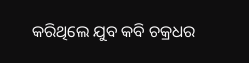କରିଥିଲେ ଯୁବ କବି ଚକ୍ରଧର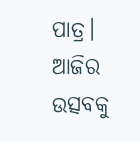ପାତ୍ର। ଆଜିର ଉତ୍ସବକୁ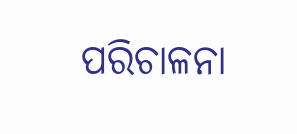ପରିଚାଳନା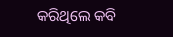କରିଥିଲେ କବି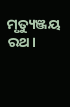ମୃତ୍ୟୁଞ୍ଜୟ ରଥ।